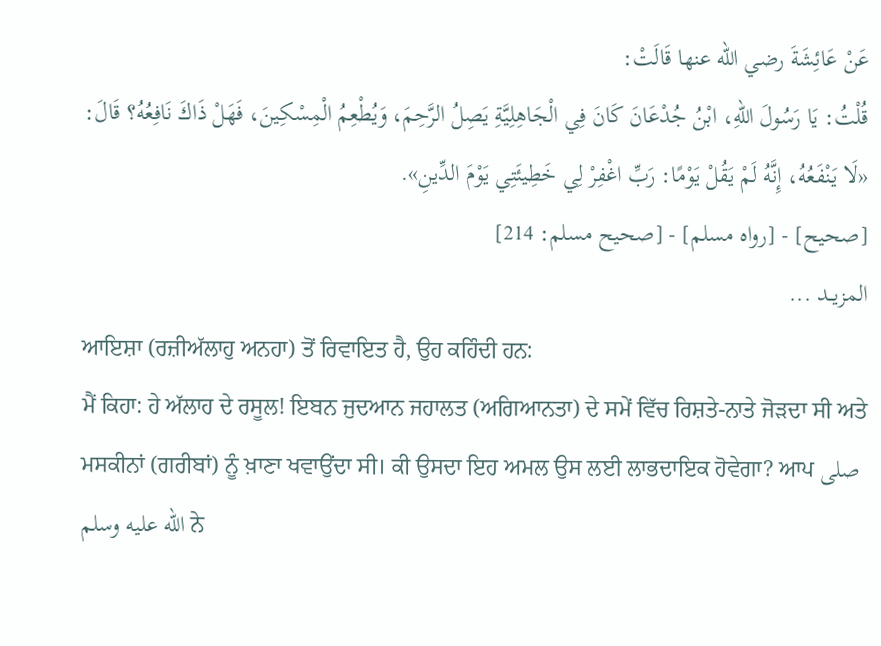عَنْ عَائِشَةَ رضي الله عنها قَالَتْ:
قُلْتُ: يَا رَسُولَ اللهِ، ابْنُ جُدْعَانَ كَانَ فِي الْجَاهِلِيَّةِ يَصِلُ الرَّحِمَ، وَيُطْعِمُ الْمِسْكِينَ، فَهَلْ ذَاكَ نَافِعُهُ؟ قَالَ: «لَا يَنْفَعُهُ، إِنَّهُ لَمْ يَقُلْ يَوْمًا: رَبِّ اغْفِرْ لِي خَطِيئَتِي يَوْمَ الدِّينِ».
[صحيح] - [رواه مسلم] - [صحيح مسلم: 214]
المزيــد ...
ਆਇਸ਼ਾ (ਰਜ਼ੀਅੱਲਾਹੁ ਅਨਹਾ) ਤੋਂ ਰਿਵਾਇਤ ਹੈ, ਉਹ ਕਹਿੰਦੀ ਹਨ:
ਮੈਂ ਕਿਹਾ: ਹੇ ਅੱਲਾਹ ਦੇ ਰਸੂਲ! ਇਬਨ ਜੁਦਆਨ ਜਹਾਲਤ (ਅਗਿਆਨਤਾ) ਦੇ ਸਮੇਂ ਵਿੱਚ ਰਿਸ਼ਤੇ-ਨਾਤੇ ਜੋੜਦਾ ਸੀ ਅਤੇ ਮਸਕੀਨਾਂ (ਗਰੀਬਾਂ) ਨੂੰ ਖ਼ਾਣਾ ਖਵਾਉਂਦਾ ਸੀ। ਕੀ ਉਸਦਾ ਇਹ ਅਮਲ ਉਸ ਲਈ ਲਾਭਦਾਇਕ ਹੋਵੇਗਾ? ਆਪ صلى الله عليه وسلم ਨੇ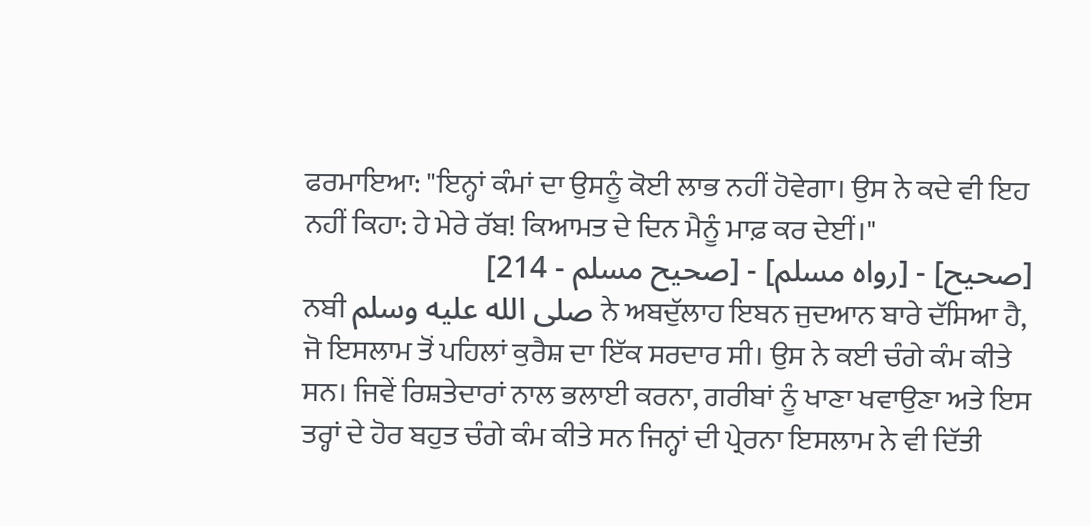ਫਰਮਾਇਆ: "ਇਨ੍ਹਾਂ ਕੰਮਾਂ ਦਾ ਉਸਨੂੰ ਕੋਈ ਲਾਭ ਨਹੀਂ ਹੋਵੇਗਾ। ਉਸ ਨੇ ਕਦੇ ਵੀ ਇਹ ਨਹੀਂ ਕਿਹਾ: ਹੇ ਮੇਰੇ ਰੱਬ! ਕਿਆਮਤ ਦੇ ਦਿਨ ਮੈਨੂੰ ਮਾਫ਼ ਕਰ ਦੇਈਂ।"
[صحيح] - [رواه مسلم] - [صحيح مسلم - 214]
ਨਬੀ صلى الله عليه وسلم ਨੇ ਅਬਦੁੱਲਾਹ ਇਬਨ ਜੁਦਆਨ ਬਾਰੇ ਦੱਸਿਆ ਹੈ, ਜੋ ਇਸਲਾਮ ਤੋਂ ਪਹਿਲਾਂ ਕੁਰੈਸ਼ ਦਾ ਇੱਕ ਸਰਦਾਰ ਸੀ। ਉਸ ਨੇ ਕਈ ਚੰਗੇ ਕੰਮ ਕੀਤੇ ਸਨ। ਜਿਵੇਂ ਰਿਸ਼ਤੇਦਾਰਾਂ ਨਾਲ ਭਲਾਈ ਕਰਨਾ, ਗਰੀਬਾਂ ਨੂੰ ਖਾਣਾ ਖਵਾਉਣਾ ਅਤੇ ਇਸ ਤਰ੍ਹਾਂ ਦੇ ਹੋਰ ਬਹੁਤ ਚੰਗੇ ਕੰਮ ਕੀਤੇ ਸਨ ਜਿਨ੍ਹਾਂ ਦੀ ਪ੍ਰੇਰਨਾ ਇਸਲਾਮ ਨੇ ਵੀ ਦਿੱਤੀ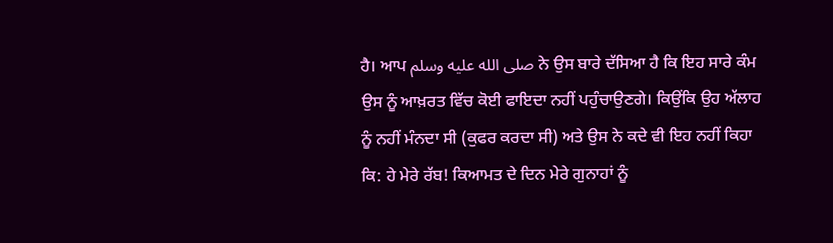ਹੈ। ਆਪ صلى الله عليه وسلم ਨੇ ਉਸ ਬਾਰੇ ਦੱਸਿਆ ਹੈ ਕਿ ਇਹ ਸਾਰੇ ਕੰਮ ਉਸ ਨੂੰ ਆਖ਼ਰਤ ਵਿੱਚ ਕੋਈ ਫਾਇਦਾ ਨਹੀਂ ਪਹੁੰਚਾਉਣਗੇ। ਕਿਉਂਕਿ ਉਹ ਅੱਲਾਹ ਨੂੰ ਨਹੀਂ ਮੰਨਦਾ ਸੀ (ਕੁਫਰ ਕਰਦਾ ਸੀ) ਅਤੇ ਉਸ ਨੇ ਕਦੇ ਵੀ ਇਹ ਨਹੀਂ ਕਿਹਾ ਕਿ: ਹੇ ਮੇਰੇ ਰੱਬ! ਕਿਆਮਤ ਦੇ ਦਿਨ ਮੇਰੇ ਗੁਨਾਹਾਂ ਨੂੰ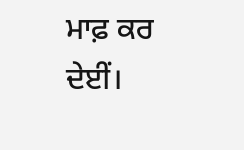ਮਾਫ਼ ਕਰ ਦੇਈਂ।